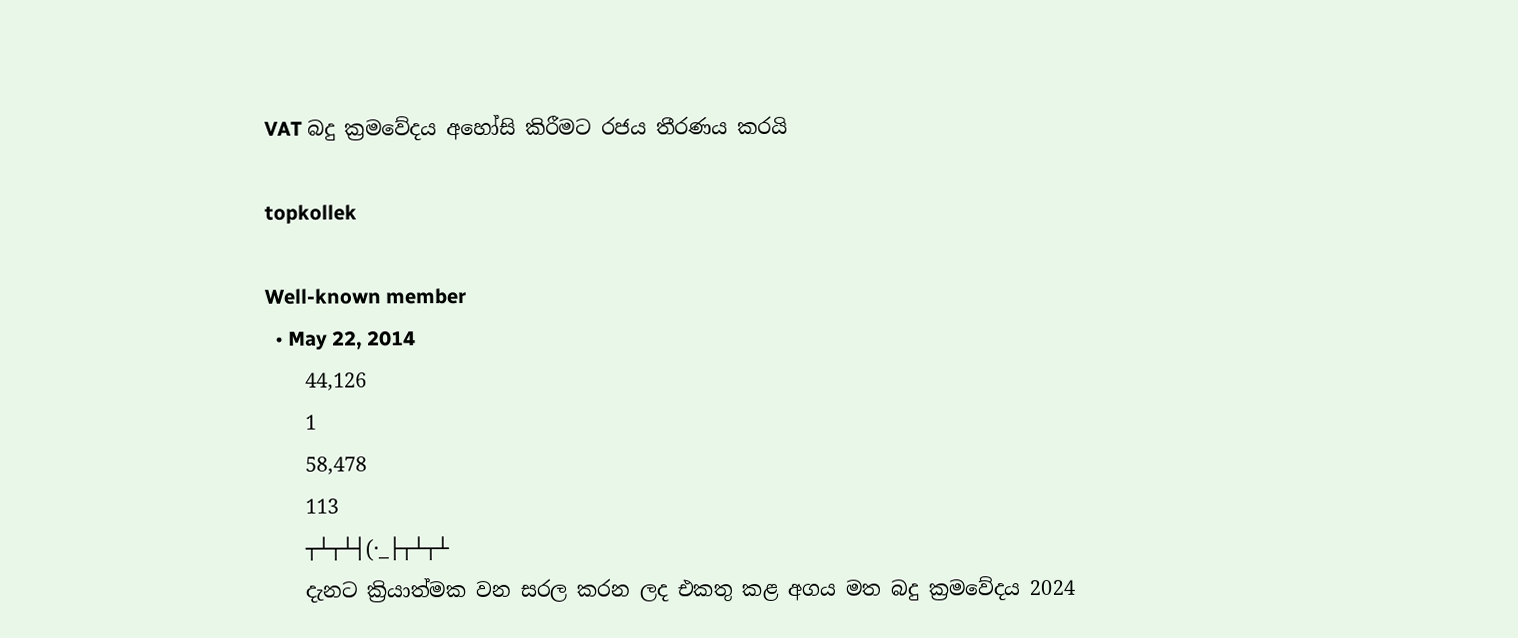VAT බදු ක්‍රමවේදය අහෝසි කිරීමට රජය තීරණය කරයි

topkollek

Well-known member
  • May 22, 2014
    44,126
    1
    58,478
    113
    ┬┴┬┴┤(·_├┬┴┬┴
    දැනට ක්‍රියාත්මක වන සරල කරන ලද එකතු කළ අගය මත බදු ක්‍රමවේදය 2024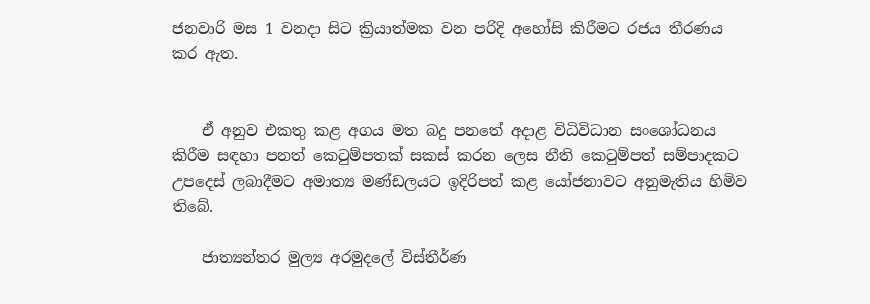ජනවාරි මස 1 වනදා සිට ක්‍රියාත්මක වන පරිදි අහෝසි කිරීමට රජය තීරණය කර ඇත.


    ඒ අනුව එකතු කළ අගය මත බදු පනතේ අදාළ විධිවිධාන සංශෝධනය කිරීම සඳහා පනත් කෙටුම්පතක් සකස් කරන ලෙස නීති කෙටුම්පත් සම්පාදකට උපදෙස් ලබාදීමට අමාත්‍ය මණ්ඩලයට ඉදිරිපත් කළ යෝජනාවට අනුමැතිය හිමිව තිබේ.

    ජාත්‍යන්තර මුල්‍ය අරමුදලේ විස්තීර්ණ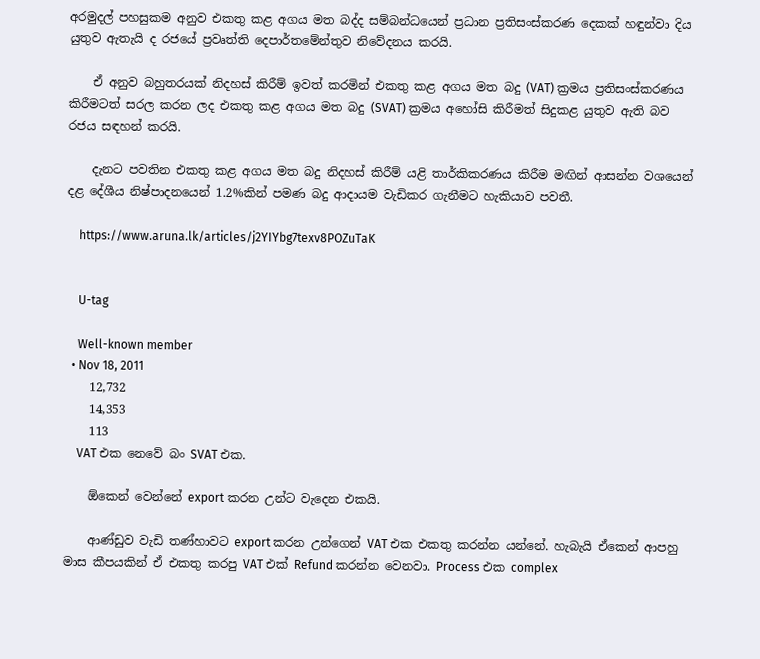අරමුදල් පහසුකම අනුව එකතු කළ අගය මත බද්ද සම්බන්ධයෙන් ප්‍රධාන ප්‍රතිසංස්කරණ දෙකක් හඳුන්වා දිය යුතුව ඇතැයි ද රජයේ ප්‍රවෘත්ති දෙපාර්තමේන්තුව නිවේදනය කරයි.

    ඒ අනුව බහුතරයක් නිදහස් කිරීම් ඉවත් කරමින් එකතු කළ අගය මත බදු (VAT) ක්‍රමය ප්‍රතිසංස්කරණය කිරීමටත් සරල කරන ලද එකතු කළ අගය මත බදු (SVAT) ක්‍රමය අහෝසි කිරීමත් සිදුකළ යුතුව ඇති බව රජය සඳහන් කරයි.

    දැනට පවතින එකතු කළ අගය මත බදු නිදහස් කිරීම් යළි තාර්කිකරණය කිරීම මඟින් ආසන්න වශයෙන් දළ දේශීය නිෂ්පාදනයෙන් 1.2%කින් පමණ බදු ආදායම වැඩිකර ගැනීමට හැකියාව පවතී.

    https://www.aruna.lk/articles/j2YIYbg7texv8POZuTaK


    U-tag

    Well-known member
  • Nov 18, 2011
    12,732
    14,353
    113
    VAT එක නෙවේ බං SVAT එක.

    ඕකෙන් වෙන්නේ export කරන උන්ට වැදෙන එකයි.

    ආණ්ඩුව වැඩි තණ්හාවට export කරන උන්ගෙන් VAT එක එකතු කරන්න යන්නේ. හැබැයි ඒකෙන් ආපහු මාස කීපයකින් ඒ එකතු කරපු VAT එක් Refund කරන්න වෙනවා. Process එක complex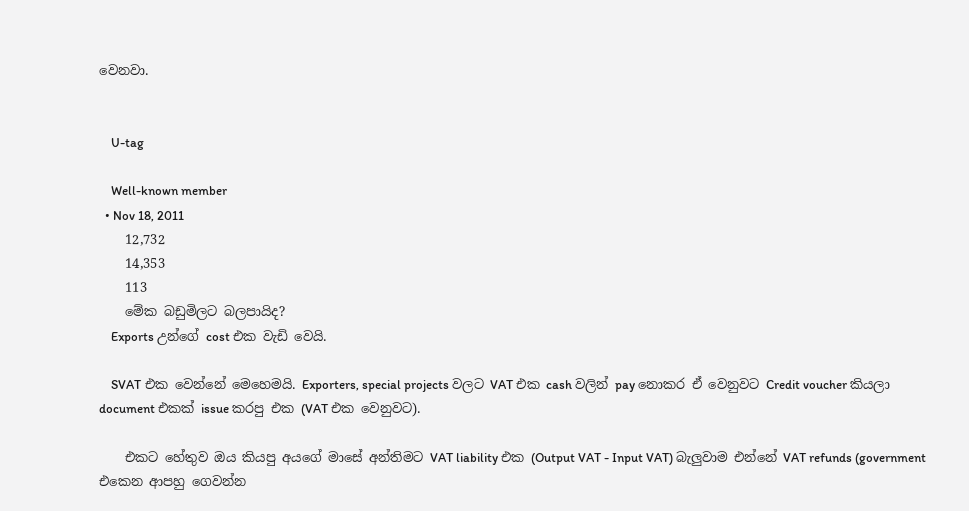වෙනවා.


    U-tag

    Well-known member
  • Nov 18, 2011
    12,732
    14,353
    113
    මේක බඩුමිලට බලපායිද?
    Exports උන්ගේ cost එක වැඩි වෙයි.

    SVAT එක වෙන්නේ මෙහෙමයි. Exporters, special projects වලට VAT එක cash වලින් pay නොකර ඒ වෙනුවට Credit voucher කියලා document එකක් issue කරපු එක (VAT එක වෙනුවට).

    එකට හේතුව ඔය කියපු අයගේ මාසේ අන්තිමට VAT liability එක (Output VAT - Input VAT) බැලුවාම එන්නේ VAT refunds (government එකෙන ආපහු ගෙවන්න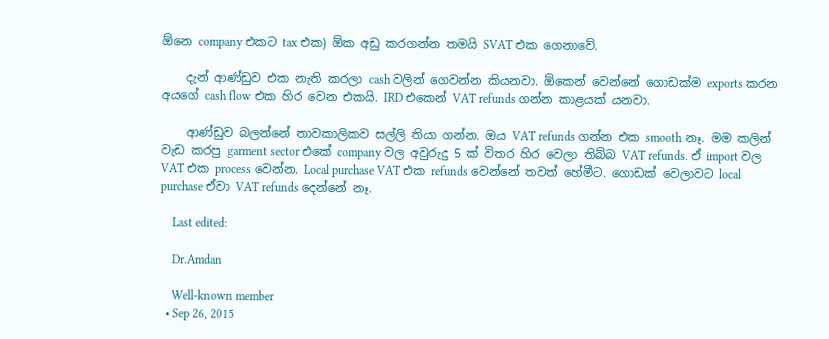ඕනෙ company එකට tax එක) ඕක අඩු කරගන්න තමයි SVAT එක ගෙනාවේ.

    දැන් ආණ්ඩුව එක නැති කරලා cash වලින් ගෙවන්න කියනවා. ඕකෙන් වෙන්නේ ගොඩක්ම exports කරන අයගේ cash flow එක හිර වෙන එකයි. IRD එකෙන් VAT refunds ගන්න කාළයක් යනවා.

    ආණ්ඩුව බලන්නේ තාවකාලිකව සල්ලි තියා ගන්න. ඔය VAT refunds ගන්න එක smooth නෑ. මම කලින් වැඩ කරපු garment sector එකේ company වල අවුරුදු 5 ක් විතර හිර වෙලා තිබ්බ VAT refunds. ඒ import වල VAT එක process වෙන්න. Local purchase VAT එක refunds වෙන්නේ තවත් හේමීට. ගොඩක් වෙලාවට local purchase ඒවා VAT refunds දෙන්නේ නෑ.

    Last edited:

    Dr.Amdan

    Well-known member
  • Sep 26, 2015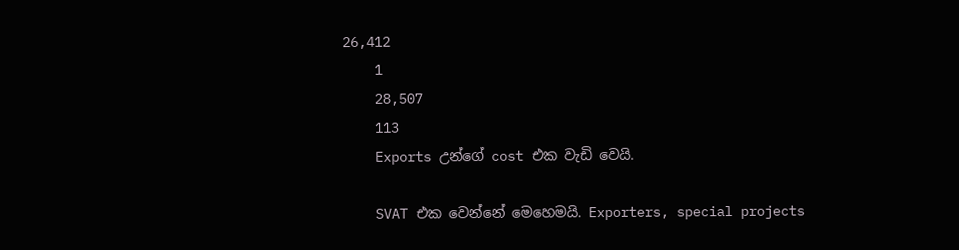26,412
    1
    28,507
    113
    Exports උන්ගේ cost එක වැඩි වෙයි.

    SVAT එක වෙන්නේ මෙහෙමයි. Exporters, special projects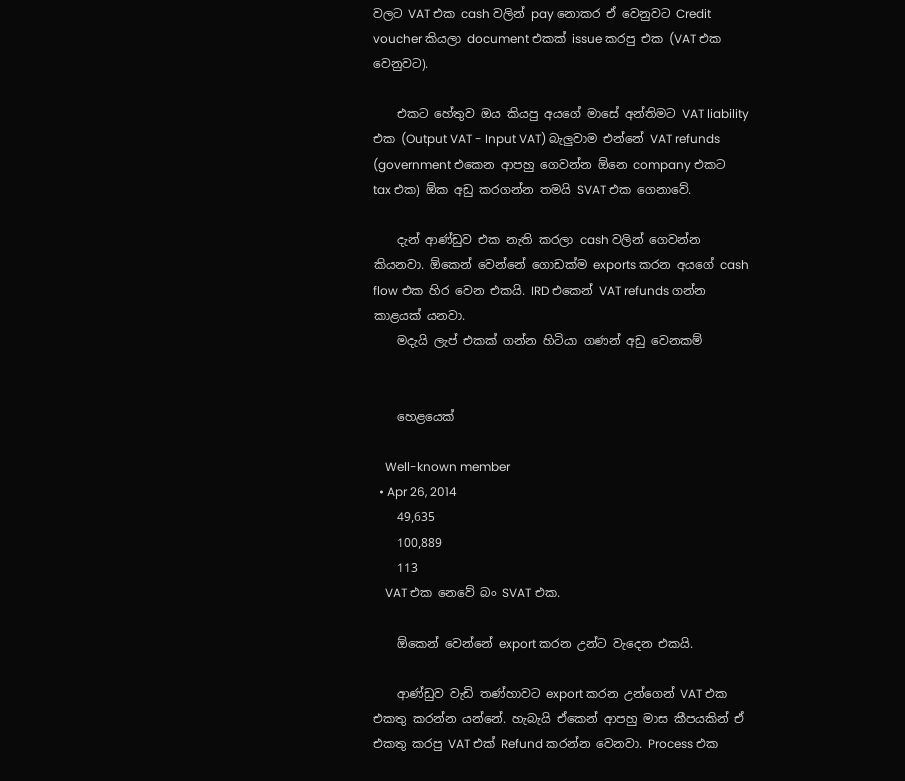වලට VAT එක cash වලින් pay නොකර ඒ වෙනුවට Credit voucher කියලා document එකක් issue කරපු එක (VAT එක වෙනුවට).

    එකට හේතුව ඔය කියපු අයගේ මාසේ අන්තිමට VAT liability එක (Output VAT - Input VAT) බැලුවාම එන්නේ VAT refunds (government එකෙන ආපහු ගෙවන්න ඕනෙ company එකට tax එක) ඕක අඩු කරගන්න තමයි SVAT එක ගෙනාවේ.

    දැන් ආණ්ඩුව එක නැති කරලා cash වලින් ගෙවන්න කියනවා. ඕකෙන් වෙන්නේ ගොඩක්ම exports කරන අයගේ cash flow එක හිර වෙන එකයි. IRD එකෙන් VAT refunds ගන්න කාළයක් යනවා.
    මදැයි ලැප් එකක් ගන්න හිටියා ගණන් අඩු වෙනකම්


    හෙළයෙක්

    Well-known member
  • Apr 26, 2014
    49,635
    100,889
    113
    VAT එක නෙවේ බං SVAT එක.

    ඕකෙන් වෙන්නේ export කරන උන්ට වැදෙන එකයි.

    ආණ්ඩුව වැඩි තණ්හාවට export කරන උන්ගෙන් VAT එක එකතු කරන්න යන්නේ. හැබැයි ඒකෙන් ආපහු මාස කීපයකින් ඒ එකතු කරපු VAT එක් Refund කරන්න වෙනවා. Process එක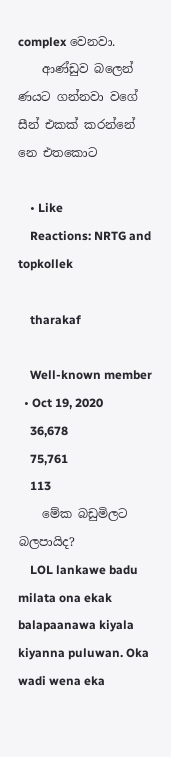complex වෙනවා.
    ආණ්ඩුව බලෙන් ණයට ගන්නවා වගේ සීන් එකක් කරන්නේ නෙ එතකොට

    • Like
    Reactions: NRTG and topkollek

    tharakaf

    Well-known member
  • Oct 19, 2020
    36,678
    75,761
    113
    මේක බඩුමිලට බලපායිද?
    LOL lankawe badu milata ona ekak balapaanawa kiyala kiyanna puluwan. Oka wadi wena eka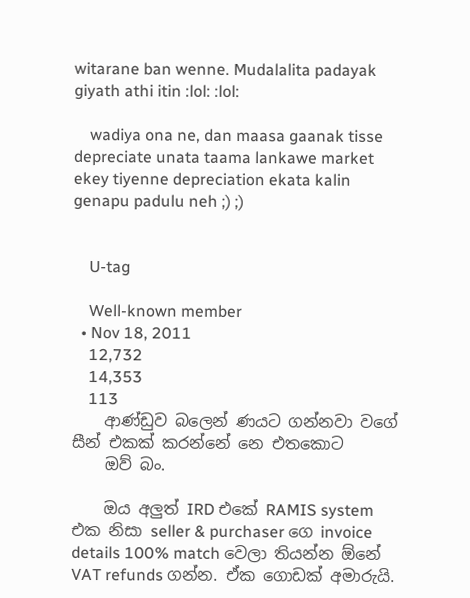witarane ban wenne. Mudalalita padayak giyath athi itin :lol: :lol:

    wadiya ona ne, dan maasa gaanak tisse depreciate unata taama lankawe market ekey tiyenne depreciation ekata kalin genapu padulu neh ;) ;)


    U-tag

    Well-known member
  • Nov 18, 2011
    12,732
    14,353
    113
    ආණ්ඩුව බලෙන් ණයට ගන්නවා වගේ සීන් එකක් කරන්නේ නෙ එතකොට
    ඔව් බං.

    ඔය අලුත් IRD එකේ RAMIS system එක නිසා seller & purchaser ගෙ invoice details 100% match වෙලා තියන්න ඕනේ VAT refunds ගන්න. ඒක ගොඩක් අමාරුයි.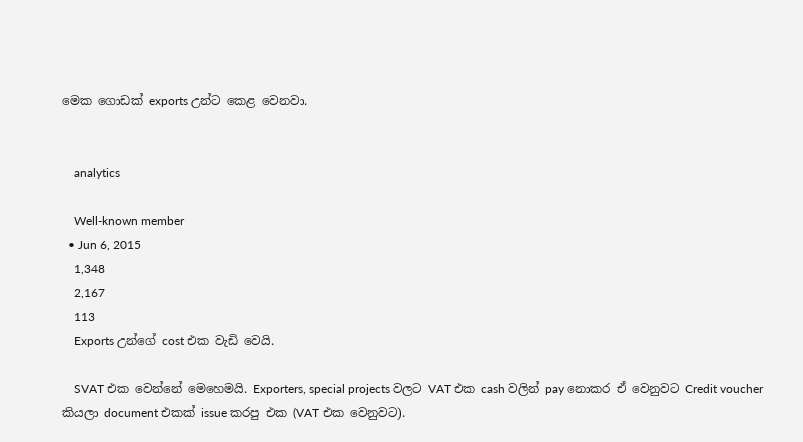මෙක ගොඩක් exports උන්ට කෙළ වෙනවා.


    analytics

    Well-known member
  • Jun 6, 2015
    1,348
    2,167
    113
    Exports උන්ගේ cost එක වැඩි වෙයි.

    SVAT එක වෙන්නේ මෙහෙමයි. Exporters, special projects වලට VAT එක cash වලින් pay නොකර ඒ වෙනුවට Credit voucher කියලා document එකක් issue කරපු එක (VAT එක වෙනුවට).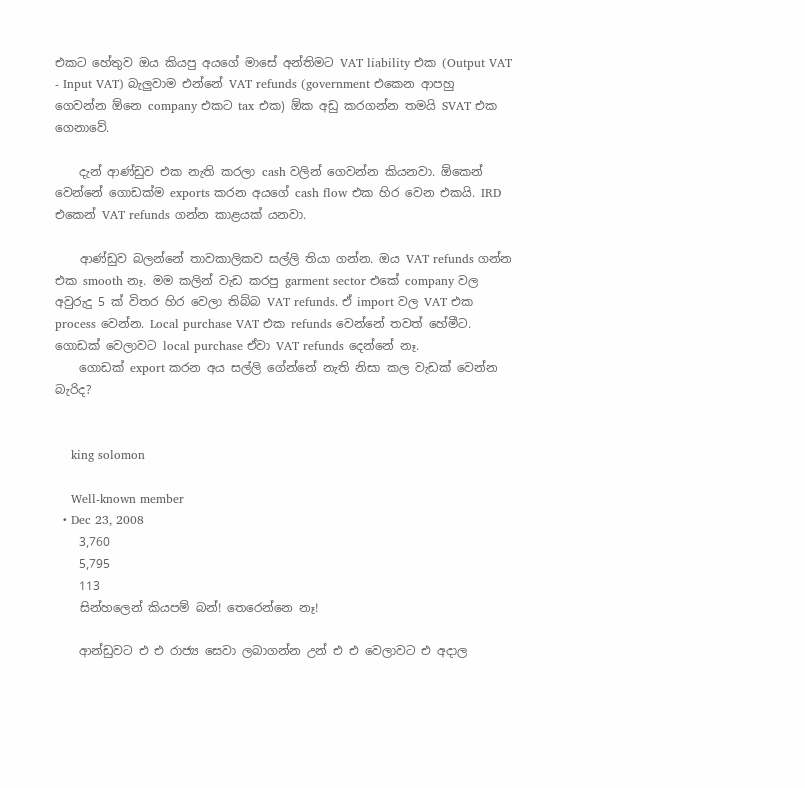එකට හේතුව ඔය කියපු අයගේ මාසේ අන්තිමට VAT liability එක (Output VAT - Input VAT) බැලුවාම එන්නේ VAT refunds (government එකෙන ආපහු ගෙවන්න ඕනෙ company එකට tax එක) ඕක අඩු කරගන්න තමයි SVAT එක ගෙනාවේ.

    දැන් ආණ්ඩුව එක නැති කරලා cash වලින් ගෙවන්න කියනවා. ඕකෙන් වෙන්නේ ගොඩක්ම exports කරන අයගේ cash flow එක හිර වෙන එකයි. IRD එකෙන් VAT refunds ගන්න කාළයක් යනවා.

    ආණ්ඩුව බලන්නේ තාවකාලිකව සල්ලි තියා ගන්න. ඔය VAT refunds ගන්න එක smooth නෑ. මම කලින් වැඩ කරපු garment sector එකේ company වල අවුරුදු 5 ක් විතර හිර වෙලා තිබ්බ VAT refunds. ඒ import වල VAT එක process වෙන්න. Local purchase VAT එක refunds වෙන්නේ තවත් හේමීට. ගොඩක් වෙලාවට local purchase ඒවා VAT refunds දෙන්නේ නෑ.
    ගොඩක් export කරන අය සල්ලි ගේන්නේ නැති නිසා කල වැඩක් වෙන්න බැරිද?


    king solomon

    Well-known member
  • Dec 23, 2008
    3,760
    5,795
    113
    සින්හලෙන් කියපම් බන්! තෙරෙන්නෙ නෑ!

    ආන්ඩුවට එ එ රාජ්‍ය සෙවා ලබාගන්න උන් එ එ වෙලාවට එ අදාල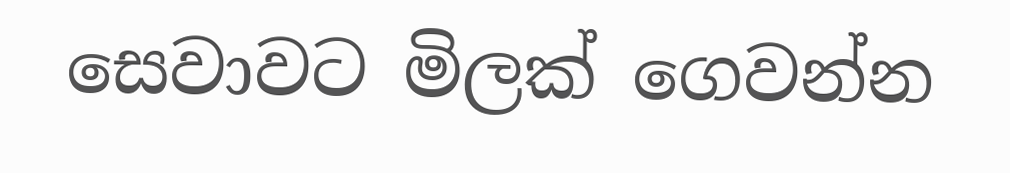සෙවාවට මිලක් ගෙවන්න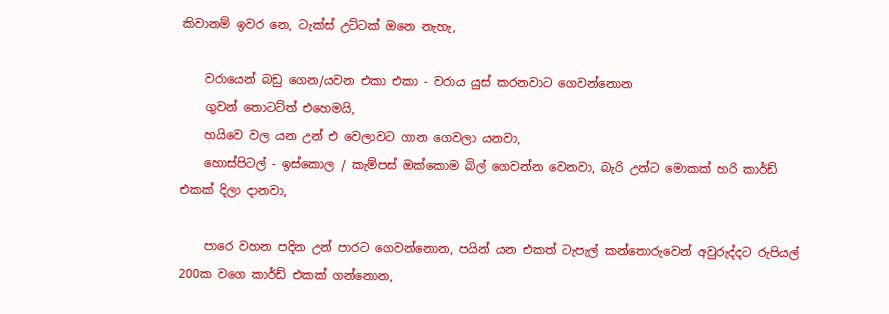කිවානම් ඉවර නෙ, ටැක්ස් උට්ටක් ඔනෙ නැහැ,

    වරායෙන් බඩු ගෙන/යවන එකා එකා - වරාය යුස් කරනවාට ගෙවන්නොන
    ගුවන් තොටට්ත් එහෙමයි,
    හයිවෙ වල යන උන් එ වෙලාවට ගාන ගෙවලා යනවා,
    හොස්පිටල් - ඉස්කොල / කැම්පස් ඔක්කොම බිල් ගෙවන්න වෙනවා, බැරි උන්ට මොකක් හරි කාර්ඩ් එකක් දිලා දානවා,

    පාරෙ වහන පදින උන් පාරට ගෙවන්නොන, පයින් යන එකත් ටැපැල් කන්තොරුවෙන් අවුරුද්දට රුපියල් 200ක වගෙ කාර්ඩ් එකක් ගන්නොන,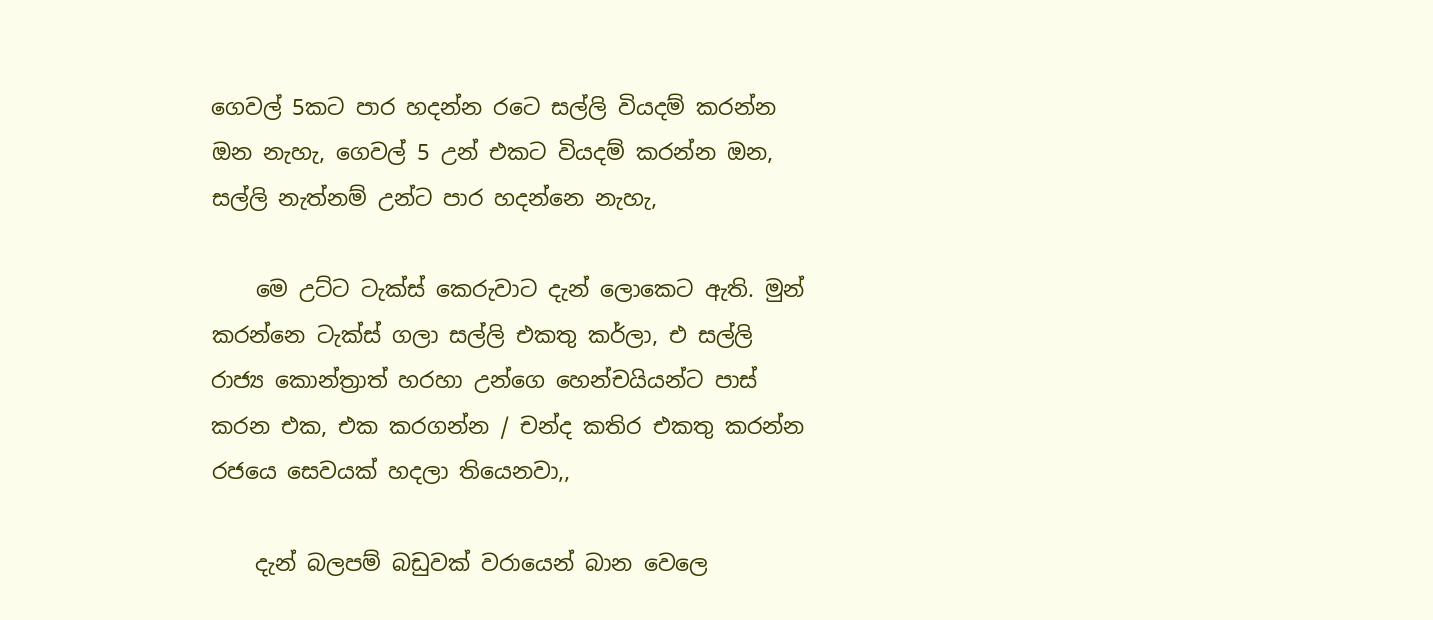ගෙවල් 5කට පාර හදන්න රටෙ සල්ලි වියදම් කරන්න ඔන නැහැ, ගෙවල් 5 උන් එකට වියදම් කරන්න ඔන, සල්ලි නැත්නම් උන්ට පාර හදන්නෙ නැහැ,

    මෙ උට්ට ටැක්ස් කෙරුවාට දැන් ලොකෙට ඇති. මුන් කරන්නෙ ටැක්ස් ගලා සල්ලි එකතු කර්ලා, එ සල්ලි රාජ්‍ය කොන්ත්‍රාත් හරහා උන්ගෙ හෙන්චයියන්ට පාස් කරන එක, එක කරගන්න / චන්ද කතිර එකතු කරන්න රජයෙ සෙවයක් හදලා තියෙනවා,,

    දැන් බලපම් බඩුවක් වරායෙන් බාන වෙලෙ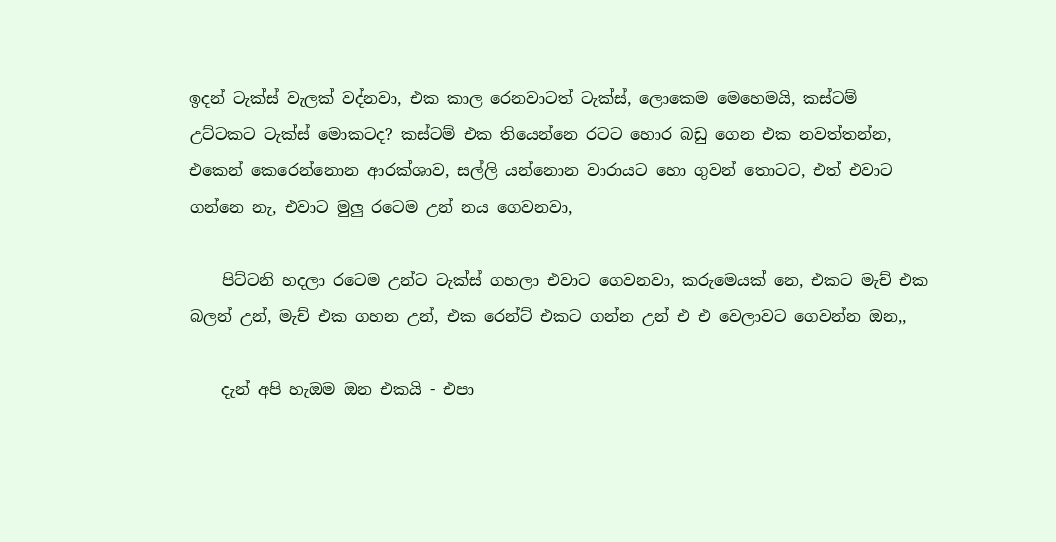ඉදන් ටැක්ස් වැලක් වද්නවා, එක කාල රෙනවාටත් ටැක්ස්, ලොකෙම මෙහෙමයි, කස්ටම් උට්ටකට ටැක්ස් මොකටද? කස්ටම් එක තියෙන්නෙ රටට හොර බඩු ගෙන එක නවත්තන්න, එකෙන් කෙරෙන්නොන ආරක්ශාව, සල්ලි යන්නොන වාරායට හො ගුවන් තොටට, එත් එවාට ගන්නෙ නැ, එවාට මුලු රටෙම උන් නය ගෙවනවා,

    පිට්ටනි හදලා රටෙම උන්ට ටැක්ස් ගහලා එවාට ගෙවනවා, කරුමෙයක් නෙ, එකට මැච් එක බලන් උන්, මැච් එක ගහන උන්, එක රෙන්ට් එකට ගන්න උන් එ එ වෙලාවට ගෙවන්න ඔන,,

    දැන් අපි හැඔම ඔන එකයි - එපා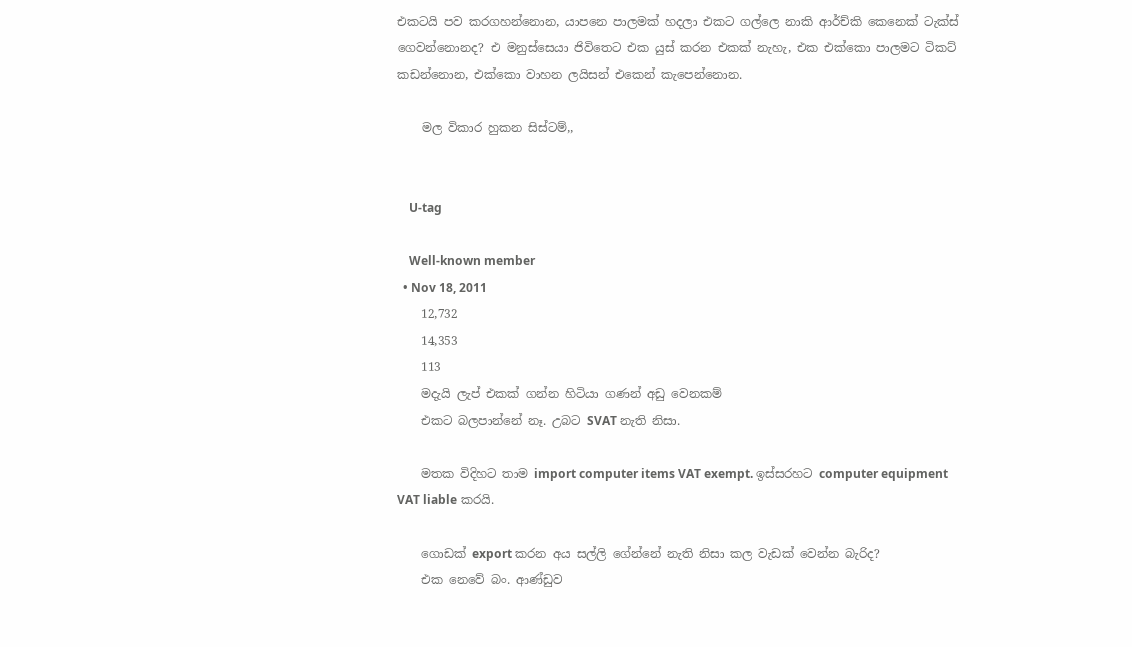එකටයි පව කරගහන්නොන, යාපනෙ පාලමක් හදලා එකට ගල්ලෙ නාකි ආර්ච්කි කෙනෙක් ටැක්ස් ගෙවන්නොනද? එ මනුස්සෙයා ජිවිතෙට එක යුස් කරන එකක් නැහැ, එක එක්කො පාලමට ටිකට් කඩන්නොන, එක්කො වාහන ලයිසන් එකෙන් කැපෙන්නොන.

    මල විකාර හුකන සිස්ටම්,,


    U-tag

    Well-known member
  • Nov 18, 2011
    12,732
    14,353
    113
    මදැයි ලැප් එකක් ගන්න හිටියා ගණන් අඩු වෙනකම්
    එකට බලපාන්නේ නෑ. උබට SVAT නැති නිසා.

    මතක විදිහට තාම import computer items VAT exempt. ඉස්සරහට computer equipment VAT liable කරයි.

    ගොඩක් export කරන අය සල්ලි ගේන්නේ නැති නිසා කල වැඩක් වෙන්න බැරිද?
    එක නෙවේ බං. ආණ්ඩුව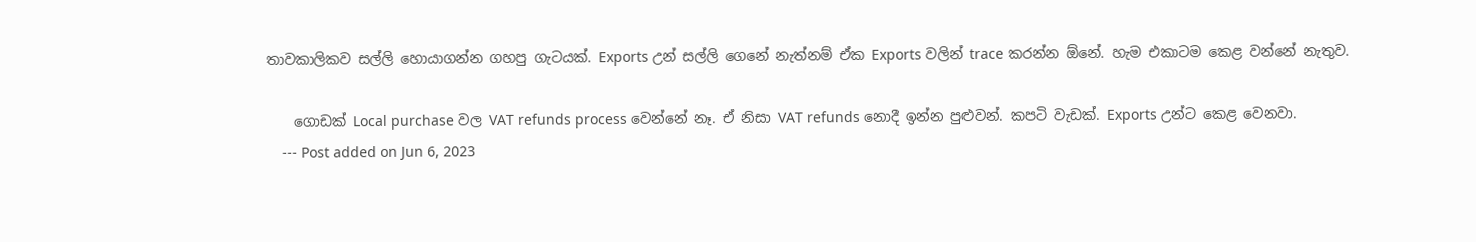තාවකාලිකව සල්ලි හොයාගන්න ගහපු ගැටයක්. Exports උන් සල්ලි ගෙනේ නැත්නම් ඒක Exports වලින් trace කරන්න ඕනේ. හැම එකාටම කෙළ වන්නේ නැතුව.

    ගොඩක් Local purchase වල VAT refunds process වෙන්නේ නෑ. ඒ නිසා VAT refunds නොදී ඉන්න පුළුවන්. කපටි වැඩක්. Exports උන්ට කෙළ වෙනවා.
    --- Post added on Jun 6, 2023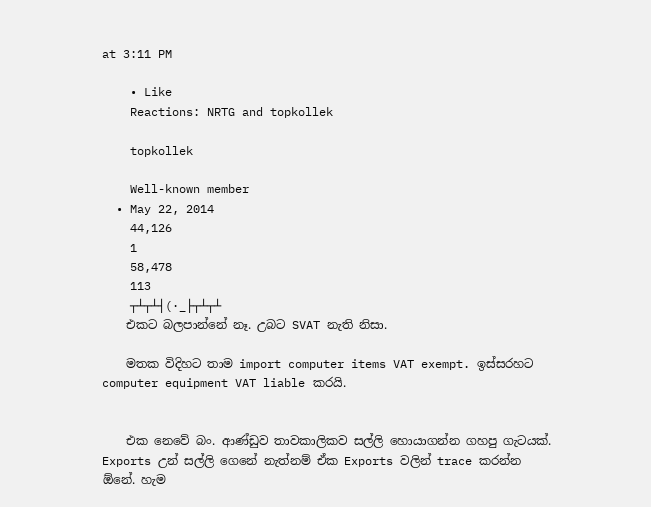at 3:11 PM

    • Like
    Reactions: NRTG and topkollek

    topkollek

    Well-known member
  • May 22, 2014
    44,126
    1
    58,478
    113
    ┬┴┬┴┤(·_├┬┴┬┴
    එකට බලපාන්නේ නෑ. උබට SVAT නැති නිසා.

    මතක විදිහට තාම import computer items VAT exempt. ඉස්සරහට computer equipment VAT liable කරයි.


    එක නෙවේ බං. ආණ්ඩුව තාවකාලිකව සල්ලි හොයාගන්න ගහපු ගැටයක්. Exports උන් සල්ලි ගෙනේ නැත්නම් ඒක Exports වලින් trace කරන්න ඕනේ. හැම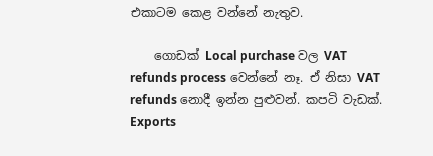එකාටම කෙළ වන්නේ නැතුව.

    ගොඩක් Local purchase වල VAT refunds process වෙන්නේ නෑ. ඒ නිසා VAT refunds නොදී ඉන්න පුළුවන්. කපටි වැඩක්. Exports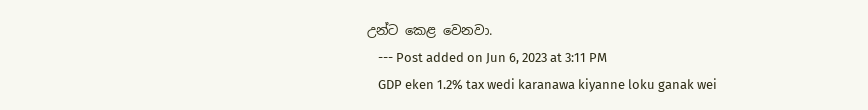උන්ට කෙළ වෙනවා.
    --- Post added on Jun 6, 2023 at 3:11 PM
    GDP eken 1.2% tax wedi karanawa kiyanne loku ganak wei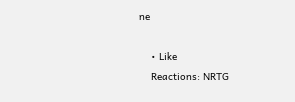ne

    • Like
    Reactions: NRTG